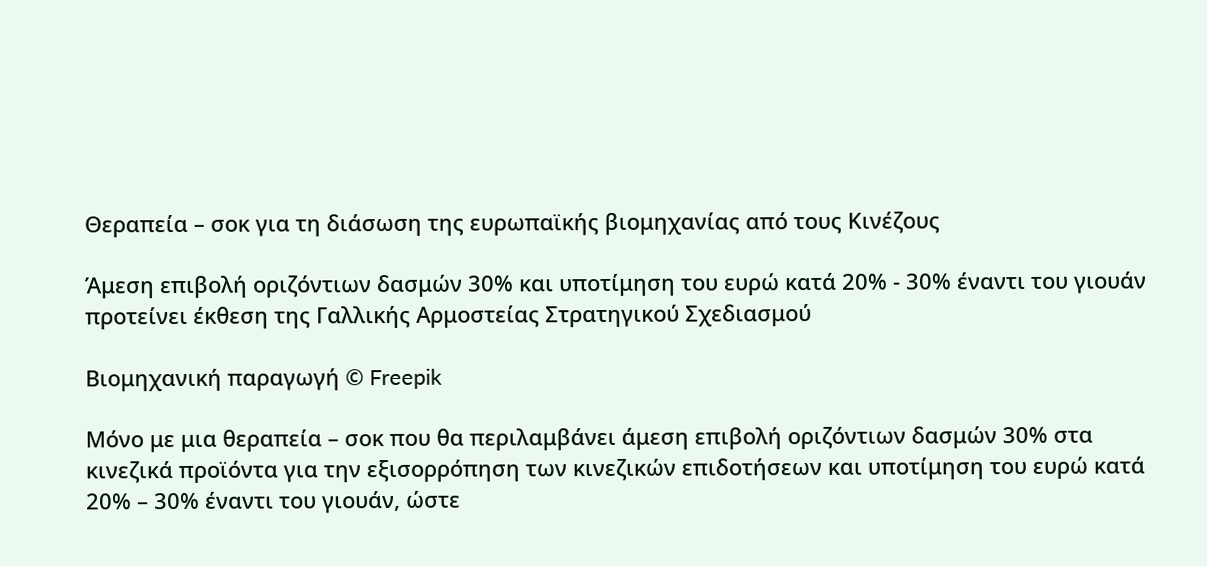Θεραπεία – σοκ για τη διάσωση της ευρωπαϊκής βιομηχανίας από τους Κινέζους

Άμεση επιβολή οριζόντιων δασμών 30% και υποτίμηση του ευρώ κατά 20% - 30% έναντι του γιουάν προτείνει έκθεση της Γαλλικής Αρμοστείας Στρατηγικού Σχεδιασμού

Βιομηχανική παραγωγή © Freepik

Μόνο με μια θεραπεία – σοκ που θα περιλαμβάνει άμεση επιβολή οριζόντιων δασμών 30% στα κινεζικά προϊόντα για την εξισορρόπηση των κινεζικών επιδοτήσεων και υποτίμηση του ευρώ κατά 20% – 30% έναντι του γιουάν, ώστε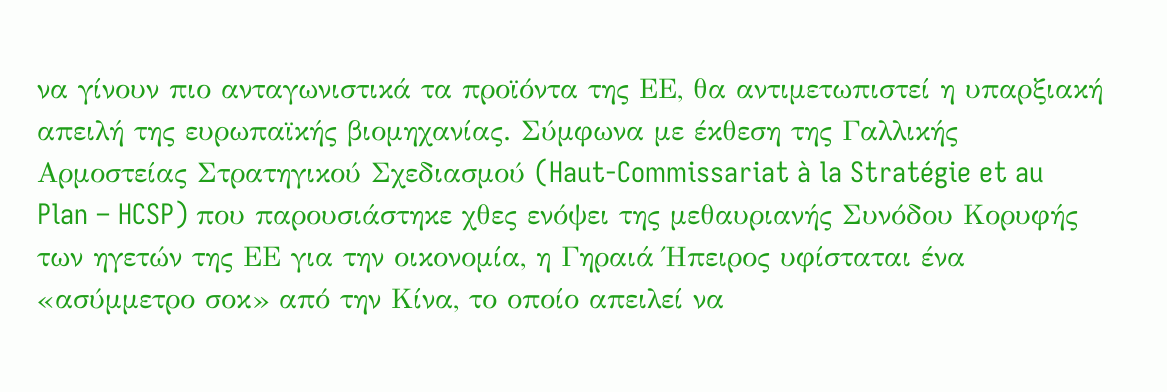να γίνουν πιο ανταγωνιστικά τα προϊόντα της ΕΕ, θα αντιμετωπιστεί η υπαρξιακή απειλή της ευρωπαϊκής βιομηχανίας. Σύμφωνα με έκθεση της Γαλλικής Αρμοστείας Στρατηγικού Σχεδιασμού (Haut-Commissariat à la Stratégie et au Plan – HCSP) που παρουσιάστηκε χθες ενόψει της μεθαυριανής Συνόδου Κορυφής των ηγετών της ΕΕ για την οικονομία, η Γηραιά Ήπειρος υφίσταται ένα «ασύμμετρο σοκ» από την Κίνα, το οποίο απειλεί να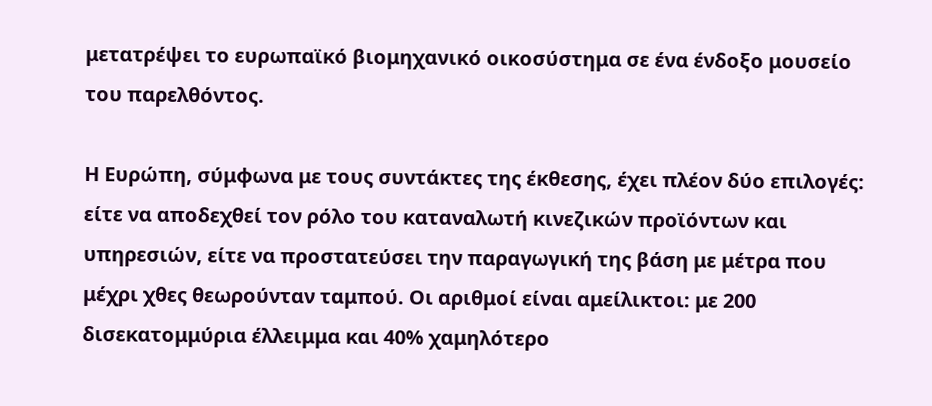μετατρέψει το ευρωπαϊκό βιομηχανικό οικοσύστημα σε ένα ένδοξο μουσείο του παρελθόντος.

Η Ευρώπη, σύμφωνα με τους συντάκτες της έκθεσης, έχει πλέον δύο επιλογές: είτε να αποδεχθεί τον ρόλο του καταναλωτή κινεζικών προϊόντων και υπηρεσιών, είτε να προστατεύσει την παραγωγική της βάση με μέτρα που μέχρι χθες θεωρούνταν ταμπού. Οι αριθμοί είναι αμείλικτοι: με 200 δισεκατομμύρια έλλειμμα και 40% χαμηλότερο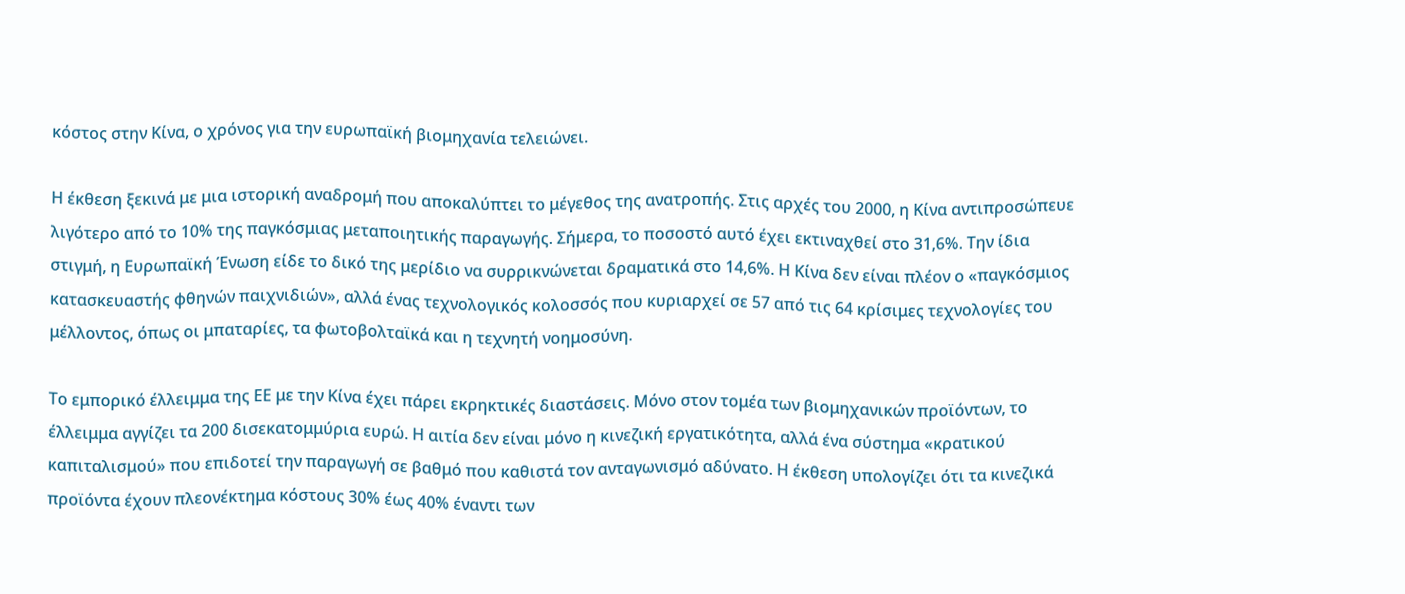κόστος στην Κίνα, ο χρόνος για την ευρωπαϊκή βιομηχανία τελειώνει.

Η έκθεση ξεκινά με μια ιστορική αναδρομή που αποκαλύπτει το μέγεθος της ανατροπής. Στις αρχές του 2000, η Κίνα αντιπροσώπευε λιγότερο από το 10% της παγκόσμιας μεταποιητικής παραγωγής. Σήμερα, το ποσοστό αυτό έχει εκτιναχθεί στο 31,6%. Την ίδια στιγμή, η Ευρωπαϊκή Ένωση είδε το δικό της μερίδιο να συρρικνώνεται δραματικά στο 14,6%. Η Κίνα δεν είναι πλέον ο «παγκόσμιος κατασκευαστής φθηνών παιχνιδιών», αλλά ένας τεχνολογικός κολοσσός που κυριαρχεί σε 57 από τις 64 κρίσιμες τεχνολογίες του μέλλοντος, όπως οι μπαταρίες, τα φωτοβολταϊκά και η τεχνητή νοημοσύνη.

Το εμπορικό έλλειμμα της ΕΕ με την Κίνα έχει πάρει εκρηκτικές διαστάσεις. Μόνο στον τομέα των βιομηχανικών προϊόντων, το έλλειμμα αγγίζει τα 200 δισεκατομμύρια ευρώ. Η αιτία δεν είναι μόνο η κινεζική εργατικότητα, αλλά ένα σύστημα «κρατικού καπιταλισμού» που επιδοτεί την παραγωγή σε βαθμό που καθιστά τον ανταγωνισμό αδύνατο. Η έκθεση υπολογίζει ότι τα κινεζικά προϊόντα έχουν πλεονέκτημα κόστους 30% έως 40% έναντι των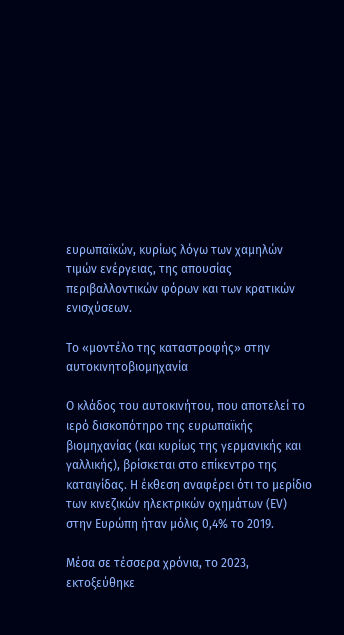ευρωπαϊκών, κυρίως λόγω των χαμηλών τιμών ενέργειας, της απουσίας περιβαλλοντικών φόρων και των κρατικών ενισχύσεων.

Το «μοντέλο της καταστροφής» στην αυτοκινητοβιομηχανία

Ο κλάδος του αυτοκινήτου, που αποτελεί το ιερό δισκοπότηρο της ευρωπαϊκής βιομηχανίας (και κυρίως της γερμανικής και γαλλικής), βρίσκεται στο επίκεντρο της καταιγίδας. Η έκθεση αναφέρει ότι το μερίδιο των κινεζικών ηλεκτρικών οχημάτων (EV) στην Ευρώπη ήταν μόλις 0,4% το 2019.

Μέσα σε τέσσερα χρόνια, το 2023, εκτοξεύθηκε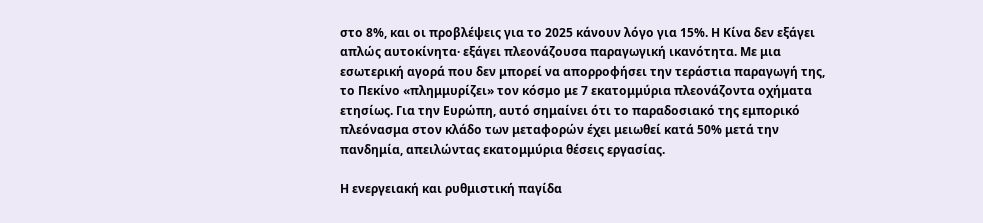στο 8%, και οι προβλέψεις για το 2025 κάνουν λόγο για 15%. Η Κίνα δεν εξάγει απλώς αυτοκίνητα· εξάγει πλεονάζουσα παραγωγική ικανότητα. Με μια εσωτερική αγορά που δεν μπορεί να απορροφήσει την τεράστια παραγωγή της, το Πεκίνο «πλημμυρίζει» τον κόσμο με 7 εκατομμύρια πλεονάζοντα οχήματα ετησίως. Για την Ευρώπη, αυτό σημαίνει ότι το παραδοσιακό της εμπορικό πλεόνασμα στον κλάδο των μεταφορών έχει μειωθεί κατά 50% μετά την πανδημία, απειλώντας εκατομμύρια θέσεις εργασίας.

Η ενεργειακή και ρυθμιστική παγίδα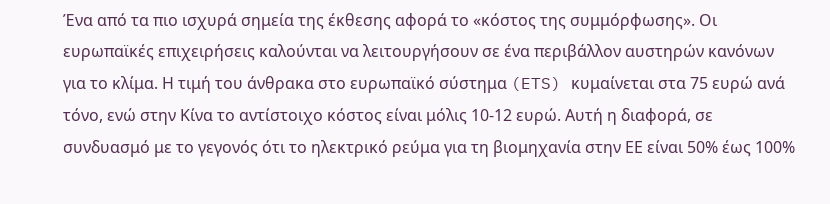Ένα από τα πιο ισχυρά σημεία της έκθεσης αφορά το «κόστος της συμμόρφωσης». Οι ευρωπαϊκές επιχειρήσεις καλούνται να λειτουργήσουν σε ένα περιβάλλον αυστηρών κανόνων για το κλίμα. Η τιμή του άνθρακα στο ευρωπαϊκό σύστημα (ETS) κυμαίνεται στα 75 ευρώ ανά τόνο, ενώ στην Κίνα το αντίστοιχο κόστος είναι μόλις 10-12 ευρώ. Αυτή η διαφορά, σε συνδυασμό με το γεγονός ότι το ηλεκτρικό ρεύμα για τη βιομηχανία στην ΕΕ είναι 50% έως 100%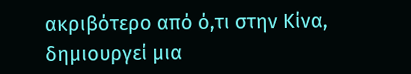ακριβότερο από ό,τι στην Κίνα, δημιουργεί μια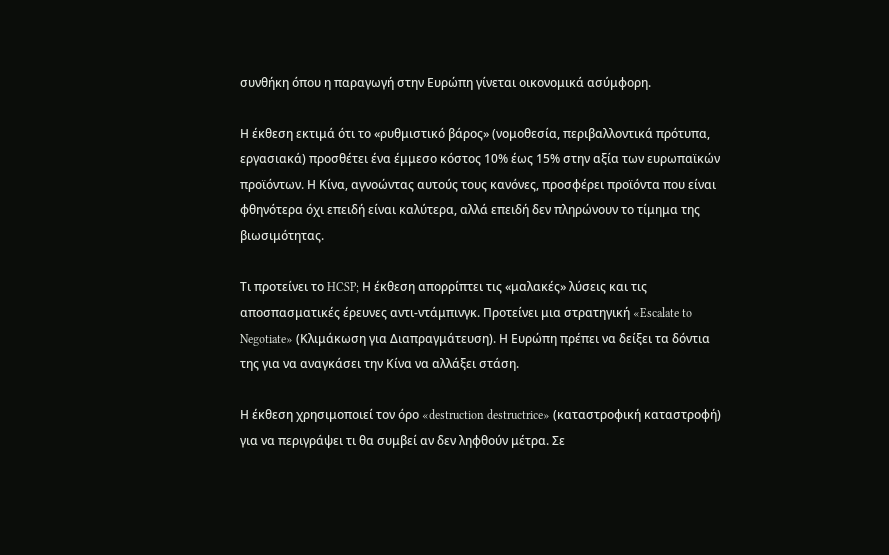συνθήκη όπου η παραγωγή στην Ευρώπη γίνεται οικονομικά ασύμφορη.

Η έκθεση εκτιμά ότι το «ρυθμιστικό βάρος» (νομοθεσία, περιβαλλοντικά πρότυπα, εργασιακά) προσθέτει ένα έμμεσο κόστος 10% έως 15% στην αξία των ευρωπαϊκών προϊόντων. Η Κίνα, αγνοώντας αυτούς τους κανόνες, προσφέρει προϊόντα που είναι φθηνότερα όχι επειδή είναι καλύτερα, αλλά επειδή δεν πληρώνουν το τίμημα της βιωσιμότητας.

Τι προτείνει το HCSP; Η έκθεση απορρίπτει τις «μαλακές» λύσεις και τις αποσπασματικές έρευνες αντι-ντάμπινγκ. Προτείνει μια στρατηγική «Escalate to Negotiate» (Κλιμάκωση για Διαπραγμάτευση). Η Ευρώπη πρέπει να δείξει τα δόντια της για να αναγκάσει την Κίνα να αλλάξει στάση.

Η έκθεση χρησιμοποιεί τον όρο «destruction destructrice» (καταστροφική καταστροφή) για να περιγράψει τι θα συμβεί αν δεν ληφθούν μέτρα. Σε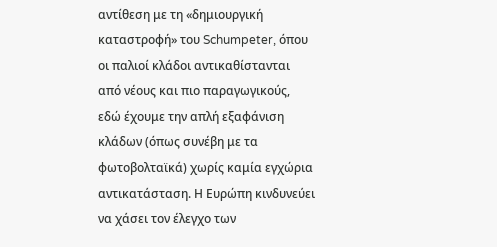αντίθεση με τη «δημιουργική καταστροφή» του Schumpeter, όπου οι παλιοί κλάδοι αντικαθίστανται από νέους και πιο παραγωγικούς, εδώ έχουμε την απλή εξαφάνιση κλάδων (όπως συνέβη με τα φωτοβολταϊκά) χωρίς καμία εγχώρια αντικατάσταση. Η Ευρώπη κινδυνεύει να χάσει τον έλεγχο των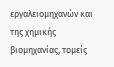εργαλειομηχανών και της χημικής βιομηχανίας, τομείς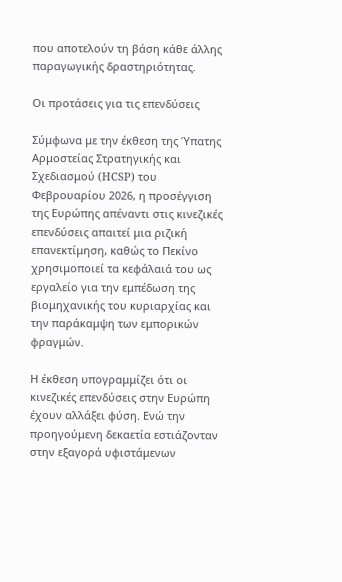που αποτελούν τη βάση κάθε άλλης παραγωγικής δραστηριότητας.

Οι προτάσεις για τις επενδύσεις

Σύμφωνα με την έκθεση της Ύπατης Αρμοστείας Στρατηγικής και Σχεδιασμού (HCSP) του Φεβρουαρίου 2026, η προσέγγιση της Ευρώπης απέναντι στις κινεζικές επενδύσεις απαιτεί μια ριζική επανεκτίμηση, καθώς το Πεκίνο χρησιμοποιεί τα κεφάλαιά του ως εργαλείο για την εμπέδωση της βιομηχανικής του κυριαρχίας και την παράκαμψη των εμπορικών φραγμών.

Η έκθεση υπογραμμίζει ότι οι κινεζικές επενδύσεις στην Ευρώπη έχουν αλλάξει φύση. Ενώ την προηγούμενη δεκαετία εστιάζονταν στην εξαγορά υφιστάμενων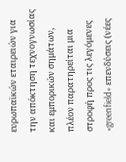ευρωπαϊκών εταιρειών για την απόκτηση τεχνογνωσίας και εμπορικών σημάτων, πλέον παρατηρείται μια στροφή προς τις λεγόμενες «greenfield» επενδύσεις (νέες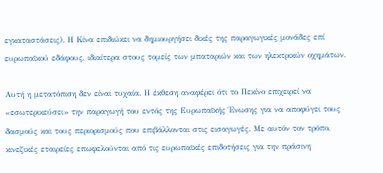εγκαταστάσεις). Η Κίνα επιδιώκει να δημιουργήσει δικές της παραγωγικές μονάδες επί ευρωπαϊκού εδάφους, ιδιαίτερα στους τομείς των μπαταριών και των ηλεκτρικών οχημάτων.

Αυτή η μετατόπιση δεν είναι τυχαία. Η έκθεση αναφέρει ότι το Πεκίνο επιχειρεί να «εσωτερικεύσει» την παραγωγή του εντός της Ευρωπαϊκής Ένωσης για να αποφύγει τους δασμούς και τους περιορισμούς που επιβάλλονται στις εισαγωγές. Με αυτόν τον τρόπο, κινεζικές εταιρείες επωφελούνται από τις ευρωπαϊκές επιδοτήσεις για την πράσινη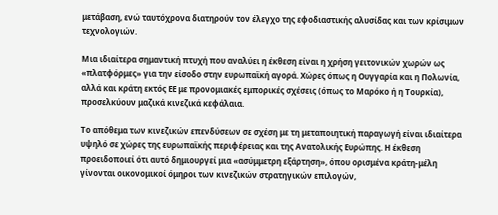μετάβαση, ενώ ταυτόχρονα διατηρούν τον έλεγχο της εφοδιαστικής αλυσίδας και των κρίσιμων τεχνολογιών.

Μια ιδιαίτερα σημαντική πτυχή που αναλύει η έκθεση είναι η χρήση γειτονικών χωρών ως «πλατφόρμες» για την είσοδο στην ευρωπαϊκή αγορά. Χώρες όπως η Ουγγαρία και η Πολωνία, αλλά και κράτη εκτός ΕΕ με προνομιακές εμπορικές σχέσεις (όπως το Μαρόκο ή η Τουρκία), προσελκύουν μαζικά κινεζικά κεφάλαια.

Το απόθεμα των κινεζικών επενδύσεων σε σχέση με τη μεταποιητική παραγωγή είναι ιδιαίτερα υψηλό σε χώρες της ευρωπαϊκής περιφέρειας και της Ανατολικής Ευρώπης. Η έκθεση προειδοποιεί ότι αυτό δημιουργεί μια «ασύμμετρη εξάρτηση», όπου ορισμένα κράτη-μέλη γίνονται οικονομικοί όμηροι των κινεζικών στρατηγικών επιλογών,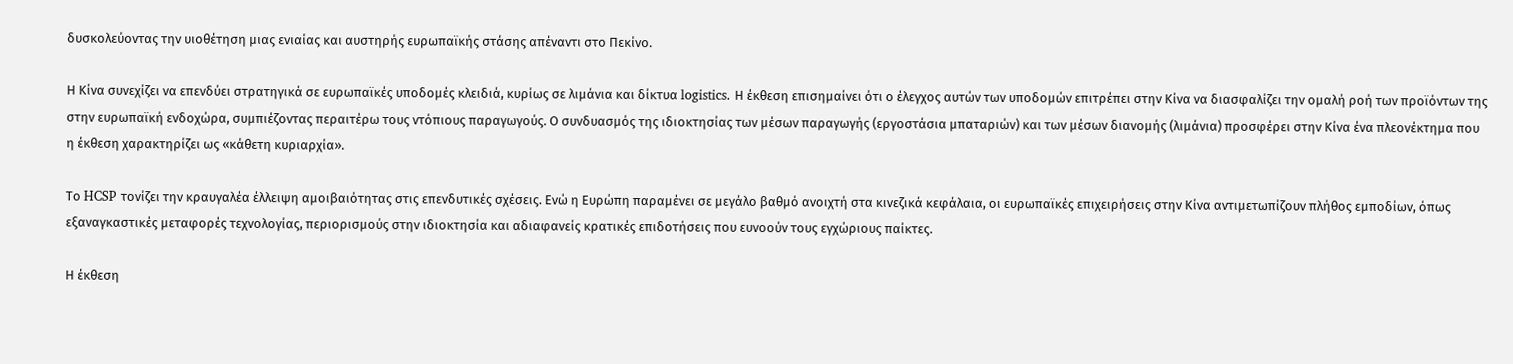δυσκολεύοντας την υιοθέτηση μιας ενιαίας και αυστηρής ευρωπαϊκής στάσης απέναντι στο Πεκίνο.

Η Κίνα συνεχίζει να επενδύει στρατηγικά σε ευρωπαϊκές υποδομές κλειδιά, κυρίως σε λιμάνια και δίκτυα logistics. Η έκθεση επισημαίνει ότι ο έλεγχος αυτών των υποδομών επιτρέπει στην Κίνα να διασφαλίζει την ομαλή ροή των προϊόντων της στην ευρωπαϊκή ενδοχώρα, συμπιέζοντας περαιτέρω τους ντόπιους παραγωγούς. Ο συνδυασμός της ιδιοκτησίας των μέσων παραγωγής (εργοστάσια μπαταριών) και των μέσων διανομής (λιμάνια) προσφέρει στην Κίνα ένα πλεονέκτημα που η έκθεση χαρακτηρίζει ως «κάθετη κυριαρχία».

Το HCSP τονίζει την κραυγαλέα έλλειψη αμοιβαιότητας στις επενδυτικές σχέσεις. Ενώ η Ευρώπη παραμένει σε μεγάλο βαθμό ανοιχτή στα κινεζικά κεφάλαια, οι ευρωπαϊκές επιχειρήσεις στην Κίνα αντιμετωπίζουν πλήθος εμποδίων, όπως εξαναγκαστικές μεταφορές τεχνολογίας, περιορισμούς στην ιδιοκτησία και αδιαφανείς κρατικές επιδοτήσεις που ευνοούν τους εγχώριους παίκτες.

Η έκθεση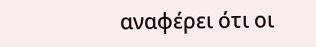αναφέρει ότι οι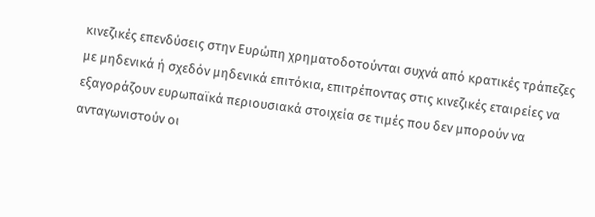κινεζικές επενδύσεις στην Ευρώπη χρηματοδοτούνται συχνά από κρατικές τράπεζες με μηδενικά ή σχεδόν μηδενικά επιτόκια, επιτρέποντας στις κινεζικές εταιρείες να εξαγοράζουν ευρωπαϊκά περιουσιακά στοιχεία σε τιμές που δεν μπορούν να ανταγωνιστούν οι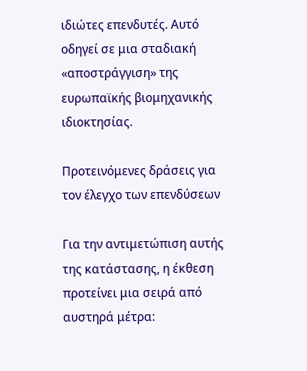ιδιώτες επενδυτές. Αυτό οδηγεί σε μια σταδιακή «αποστράγγιση» της ευρωπαϊκής βιομηχανικής ιδιοκτησίας.

Προτεινόμενες δράσεις για τον έλεγχο των επενδύσεων

Για την αντιμετώπιση αυτής της κατάστασης, η έκθεση προτείνει μια σειρά από αυστηρά μέτρα: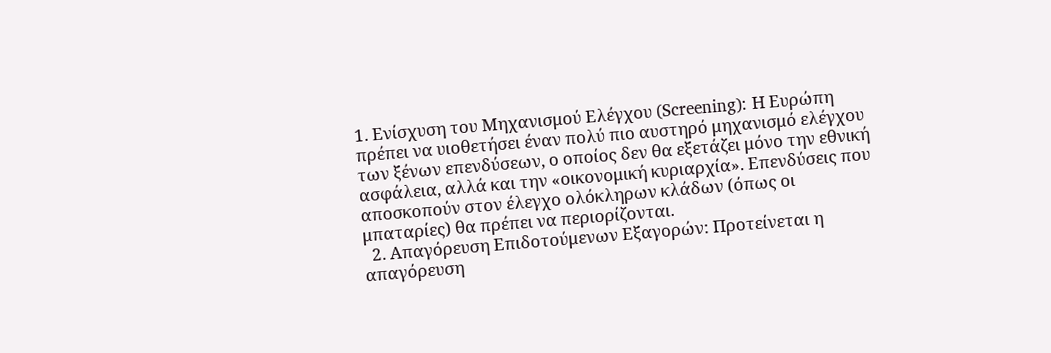1. Ενίσχυση του Μηχανισμού Ελέγχου (Screening): Η Ευρώπη πρέπει να υιοθετήσει έναν πολύ πιο αυστηρό μηχανισμό ελέγχου των ξένων επενδύσεων, ο οποίος δεν θα εξετάζει μόνο την εθνική ασφάλεια, αλλά και την «οικονομική κυριαρχία». Επενδύσεις που αποσκοπούν στον έλεγχο ολόκληρων κλάδων (όπως οι μπαταρίες) θα πρέπει να περιορίζονται.
  2. Απαγόρευση Επιδοτούμενων Εξαγορών: Προτείνεται η απαγόρευση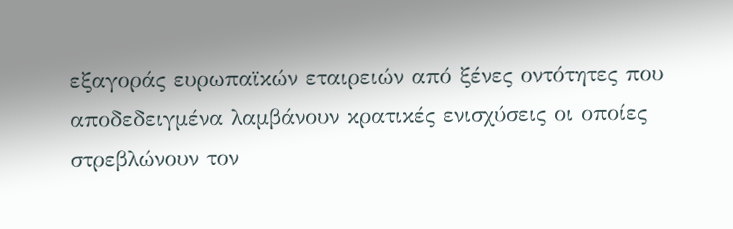εξαγοράς ευρωπαϊκών εταιρειών από ξένες οντότητες που αποδεδειγμένα λαμβάνουν κρατικές ενισχύσεις οι οποίες στρεβλώνουν τον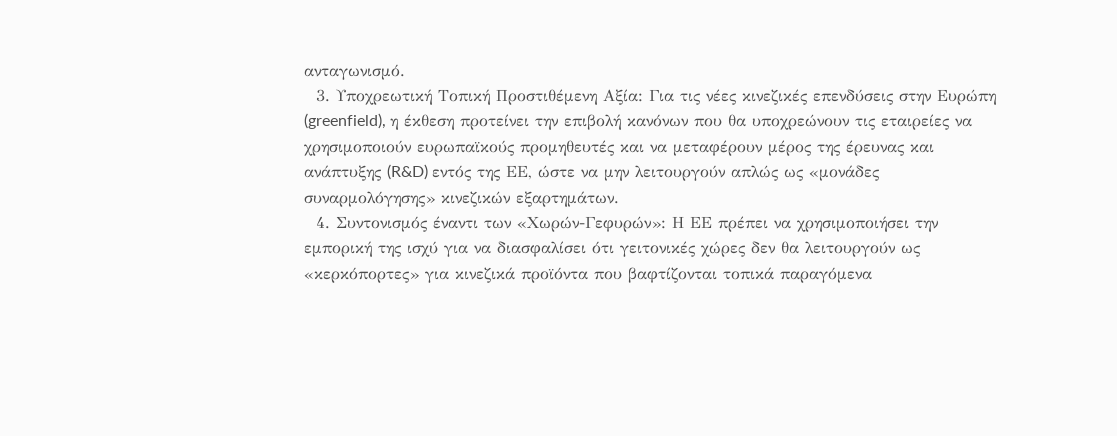ανταγωνισμό.
  3. Υποχρεωτική Τοπική Προστιθέμενη Αξία: Για τις νέες κινεζικές επενδύσεις στην Ευρώπη (greenfield), η έκθεση προτείνει την επιβολή κανόνων που θα υποχρεώνουν τις εταιρείες να χρησιμοποιούν ευρωπαϊκούς προμηθευτές και να μεταφέρουν μέρος της έρευνας και ανάπτυξης (R&D) εντός της ΕΕ, ώστε να μην λειτουργούν απλώς ως «μονάδες συναρμολόγησης» κινεζικών εξαρτημάτων.
  4. Συντονισμός έναντι των «Χωρών-Γεφυρών»: Η ΕΕ πρέπει να χρησιμοποιήσει την εμπορική της ισχύ για να διασφαλίσει ότι γειτονικές χώρες δεν θα λειτουργούν ως «κερκόπορτες» για κινεζικά προϊόντα που βαφτίζονται τοπικά παραγόμενα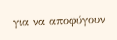για να αποφύγουν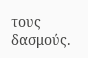τους δασμούς.